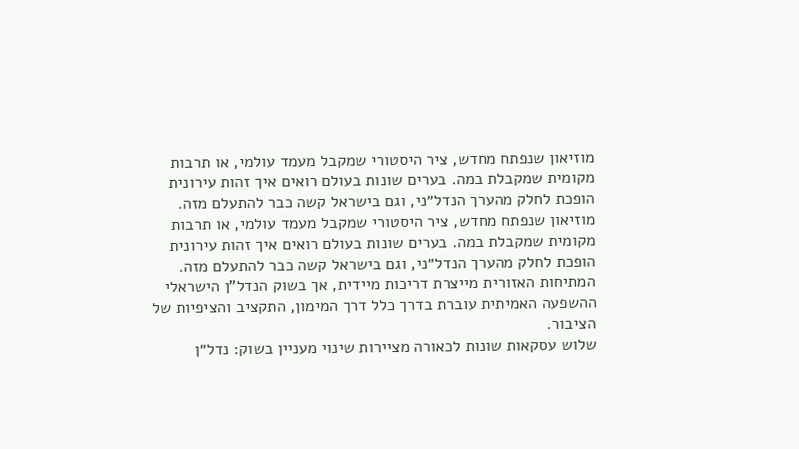מוזיאון שנפתח מחדש, ציר היסטורי שמקבל מעמד עולמי, או תרבות מקומית שמקבלת במה. בערים שונות בעולם רואים איך זהות עירונית הופכת לחלק מהערך הנדל״ני, וגם בישראל קשה כבר להתעלם מזה.
מוזיאון שנפתח מחדש, ציר היסטורי שמקבל מעמד עולמי, או תרבות מקומית שמקבלת במה. בערים שונות בעולם רואים איך זהות עירונית הופכת לחלק מהערך הנדל״ני, וגם בישראל קשה כבר להתעלם מזה.
המתיחות האזורית מייצרת דריכות מיידית, אך בשוק הנדל"ן הישראלי ההשפעה האמיתית עוברת בדרך כלל דרך המימון, התקציב והציפיות של הציבור.
שלוש עסקאות שונות לכאורה מציירות שינוי מעניין בשוק: נדל״ן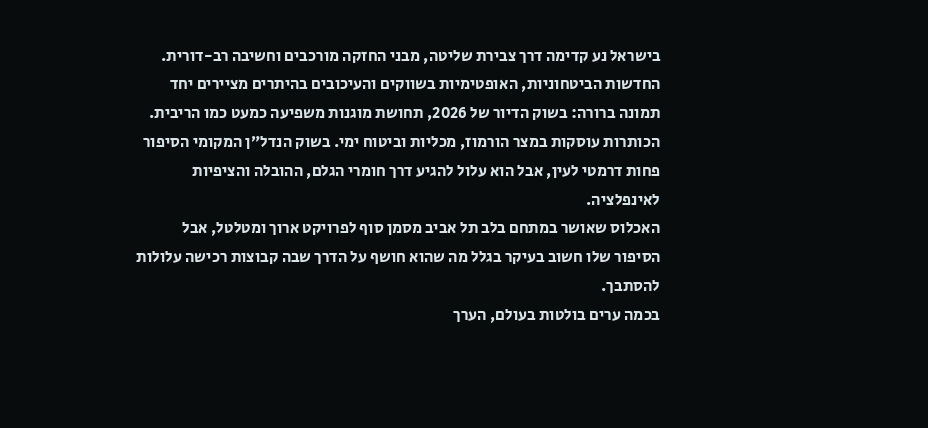בישראל נע קדימה דרך צבירת שליטה, מבני החזקה מורכבים וחשיבה רב-דורית.
החדשות הביטחוניות, האופטימיות בשווקים והעיכובים בהיתרים מציירים יחד תמונה ברורה: בשוק הדיור של 2026, תחושת מוגנות משפיעה כמעט כמו הריבית.
הכותרות עוסקות במצר הורמוז, מכליות וביטוח ימי. בשוק הנדל״ן המקומי הסיפור פחות דרמטי לעין, אבל הוא עלול להגיע דרך חומרי הגלם, ההובלה והציפיות לאינפלציה.
האכלוס שאושר במתחם בלב תל אביב מסמן סוף לפרויקט ארוך ומטלטל, אבל הסיפור שלו חשוב בעיקר בגלל מה שהוא חושף על הדרך שבה קבוצות רכישה עלולות להסתבך.
בכמה ערים בולטות בעולם, הערך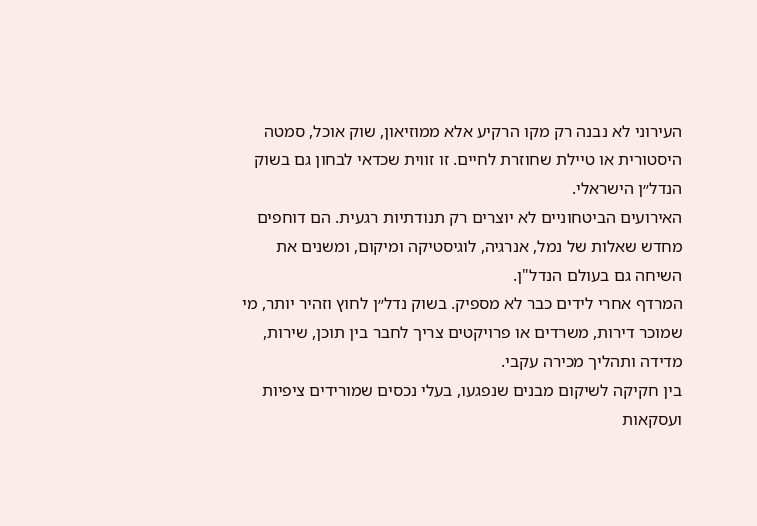העירוני לא נבנה רק מקו הרקיע אלא ממוזיאון, שוק אוכל, סמטה היסטורית או טיילת שחוזרת לחיים. זו זווית שכדאי לבחון גם בשוק הנדל״ן הישראלי.
האירועים הביטחוניים לא יוצרים רק תנודתיות רגעית. הם דוחפים מחדש שאלות של נמל, אנרגיה, לוגיסטיקה ומיקום, ומשנים את השיחה גם בעולם הנדל"ן.
המרדף אחרי לידים כבר לא מספיק. בשוק נדל״ן לחוץ וזהיר יותר, מי שמוכר דירות, משרדים או פרויקטים צריך לחבר בין תוכן, שירות, מדידה ותהליך מכירה עקבי.
בין חקיקה לשיקום מבנים שנפגעו, בעלי נכסים שמורידים ציפיות ועסקאות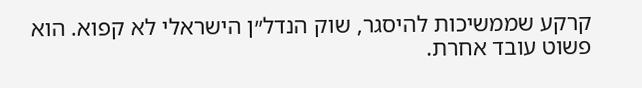קרקע שממשיכות להיסגר, שוק הנדל״ן הישראלי לא קפוא. הוא פשוט עובד אחרת.